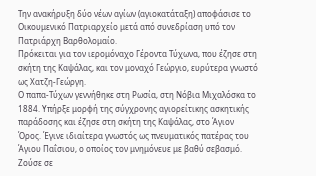Την ανακήρυξη δύο νέων αγίων (αγιοκατάταξη) αποφάσισε το Οικουμενικό Πατριαρχείο μετά από συνεδρίαση υπό τον Πατριάρχη Βαρθολομαίο.
Πρόκειται για τον ιερομόναχο Γέροντα Τύχωνα, που έζησε στη σκήτη της Καψάλας, και τον μοναχό Γεώργιο, ευρύτερα γνωστό ως Χατζη-Γεώργη.
Ο παπα-Τύχων γεννήθηκε στη Ρωσία, στη Νόβια Μιχαλόσκα το 1884. Υπήρξε μορφή της σύγχρονης αγιορείτικης ασκητικής παράδοσης και έζησε στη σκήτη της Καψάλας, στο Άγιον Όρος. Έγινε ιδιαίτερα γνωστός ως πνευματικός πατέρας του Άγιου Παΐσιου, ο οποίος τον μνημόνευε με βαθύ σεβασμό.
Ζούσε σε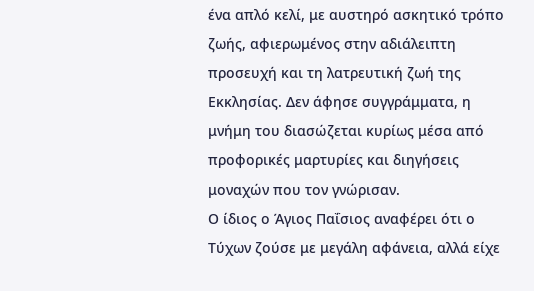ένα απλό κελί, με αυστηρό ασκητικό τρόπο ζωής, αφιερωμένος στην αδιάλειπτη προσευχή και τη λατρευτική ζωή της Εκκλησίας. Δεν άφησε συγγράμματα, η μνήμη του διασώζεται κυρίως μέσα από προφορικές μαρτυρίες και διηγήσεις μοναχών που τον γνώρισαν.
Ο ίδιος ο Άγιος Παΐσιος αναφέρει ότι ο Τύχων ζούσε με μεγάλη αφάνεια, αλλά είχε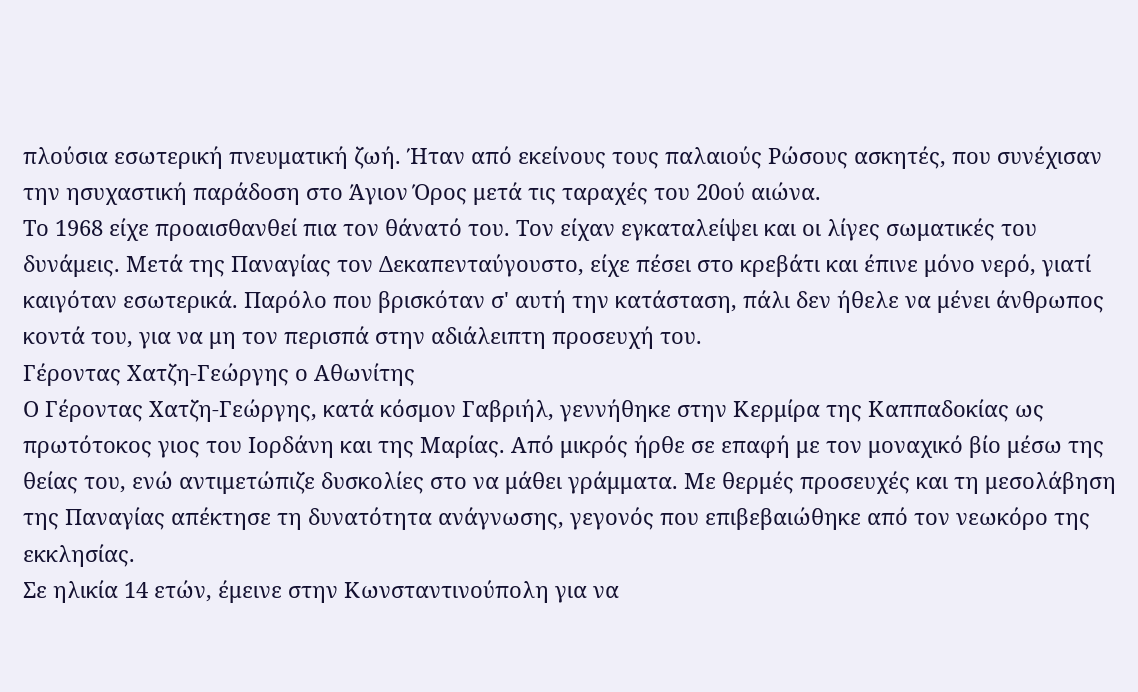πλούσια εσωτερική πνευματική ζωή. Ήταν από εκείνους τους παλαιούς Ρώσους ασκητές, που συνέχισαν την ησυχαστική παράδοση στο Άγιον Όρος μετά τις ταραχές του 20ού αιώνα.
Το 1968 είχε προαισθανθεί πια τον θάνατό του. Τον είχαν εγκαταλείψει και οι λίγες σωματικές του δυνάμεις. Μετά της Παναγίας τον Δεκαπενταύγουστο, είχε πέσει στο κρεβάτι και έπινε μόνο νερό, γιατί καιγόταν εσωτερικά. Παρόλο που βρισκόταν σ' αυτή την κατάσταση, πάλι δεν ήθελε να μένει άνθρωπος κοντά του, για να μη τον περισπά στην αδιάλειπτη προσευχή του.
Γέροντας Χατζη-Γεώργης ο Αθωνίτης
Ο Γέροντας Χατζη-Γεώργης, κατά κόσμον Γαβριήλ, γεννήθηκε στην Κερμίρα της Καππαδοκίας ως πρωτότοκος γιος του Ιορδάνη και της Μαρίας. Από μικρός ήρθε σε επαφή με τον μοναχικό βίο μέσω της θείας του, ενώ αντιμετώπιζε δυσκολίες στο να μάθει γράμματα. Με θερμές προσευχές και τη μεσολάβηση της Παναγίας απέκτησε τη δυνατότητα ανάγνωσης, γεγονός που επιβεβαιώθηκε από τον νεωκόρο της εκκλησίας.
Σε ηλικία 14 ετών, έμεινε στην Κωνσταντινούπολη για να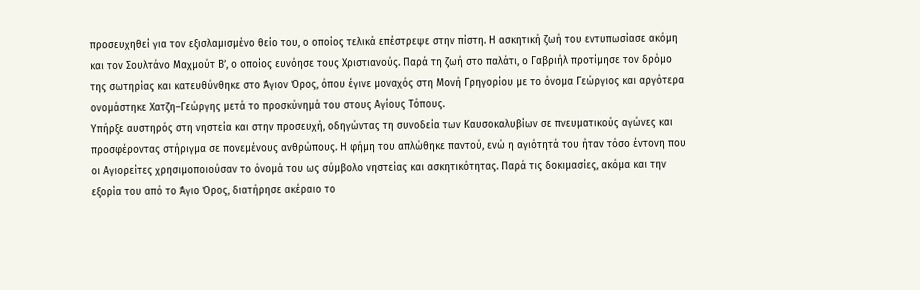προσευχηθεί για τον εξισλαμισμένο θείο του, ο οποίος τελικά επέστρεψε στην πίστη. Η ασκητική ζωή του εντυπωσίασε ακόμη και τον Σουλτάνο Μαχμούτ Β’, ο οποίος ευνόησε τους Χριστιανούς. Παρά τη ζωή στο παλάτι, ο Γαβριήλ προτίμησε τον δρόμο της σωτηρίας και κατευθύνθηκε στο Άγιον Όρος, όπου έγινε μοναχός στη Μονή Γρηγορίου με το όνομα Γεώργιος και αργότερα ονομάστηκε Χατζη–Γεώργης μετά το προσκύνημά του στους Αγίους Τόπους.
Υπήρξε αυστηρός στη νηστεία και στην προσευχή, οδηγώντας τη συνοδεία των Καυσοκαλυβίων σε πνευματικούς αγώνες και προσφέροντας στήριγμα σε πονεμένους ανθρώπους. Η φήμη του απλώθηκε παντού, ενώ η αγιότητά του ήταν τόσο έντονη που οι Αγιορείτες χρησιμοποιούσαν το όνομά του ως σύμβολο νηστείας και ασκητικότητας. Παρά τις δοκιμασίες, ακόμα και την εξορία του από το Άγιο Όρος, διατήρησε ακέραιο το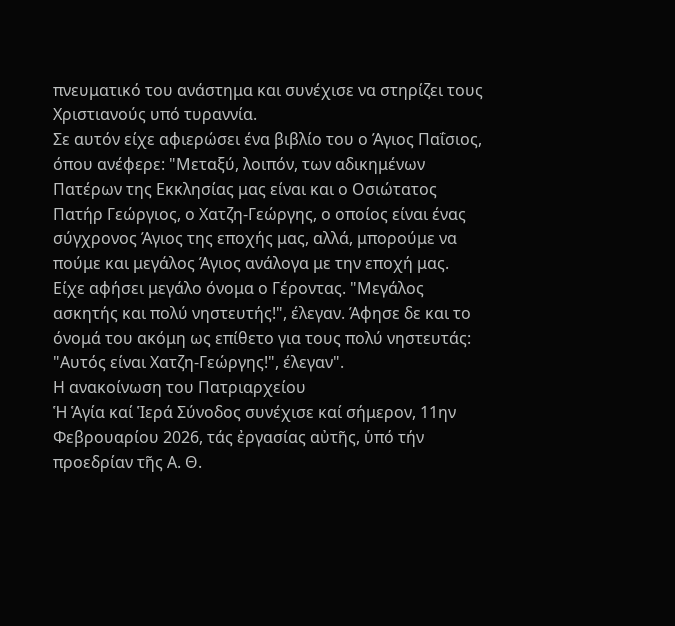πνευματικό του ανάστημα και συνέχισε να στηρίζει τους Χριστιανούς υπό τυραννία.
Σε αυτόν είχε αφιερώσει ένα βιβλίο του ο Άγιος Παΐσιος, όπου ανέφερε: "Μεταξύ, λοιπόν, των αδικημένων Πατέρων της Εκκλησίας μας είναι και ο Οσιώτατος Πατήρ Γεώργιος, ο Χατζη-Γεώργης, ο οποίος είναι ένας σύγχρονος Άγιος της εποχής μας, αλλά, μπορούμε να πούμε και μεγάλος Άγιος ανάλογα με την εποχή μας. Είχε αφήσει μεγάλο όνομα ο Γέροντας. "Μεγάλος ασκητής και πολύ νηστευτής!", έλεγαν. Άφησε δε και το όνομά του ακόμη ως επίθετο για τους πολύ νηστευτάς: "Αυτός είναι Χατζη-Γεώργης!", έλεγαν".
Η ανακοίνωση του Πατριαρχείου
Ἡ Ἁγία καί Ἱερά Σύνοδος συνέχισε καί σήμερον, 11ην Φεβρουαρίου 2026, τάς ἐργασίας αὐτῆς, ὑπό τήν προεδρίαν τῆς Α. Θ.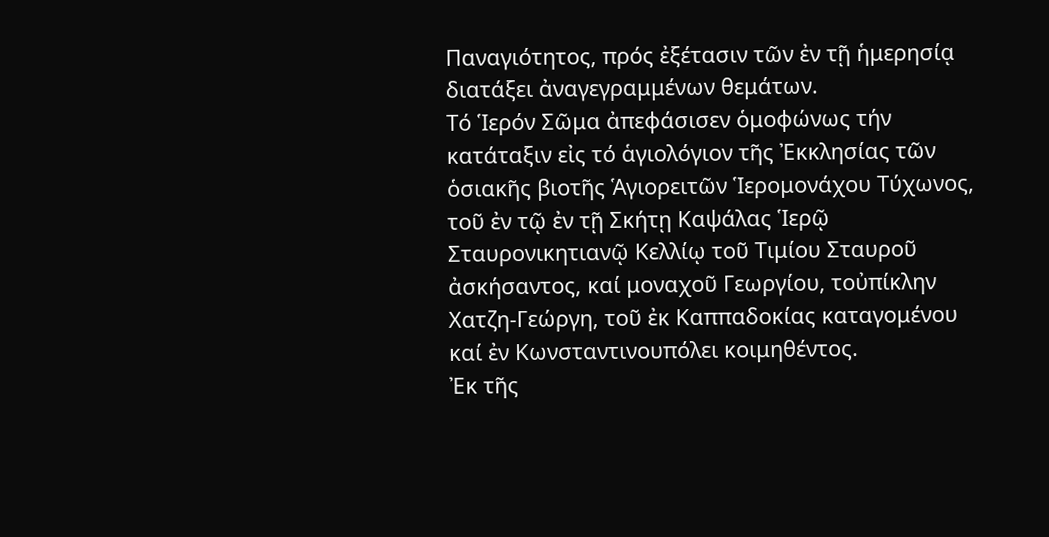Παναγιότητος, πρός ἐξέτασιν τῶν ἐν τῇ ἡμερησίᾳ διατάξει ἀναγεγραμμένων θεμάτων.
Τό Ἱερόν Σῶμα ἀπεφάσισεν ὁμοφώνως τήν κατάταξιν εἰς τό ἁγιολόγιον τῆς Ἐκκλησίας τῶν ὁσιακῆς βιοτῆς Ἁγιορειτῶν Ἱερομονάχου Τύχωνος, τοῦ ἐν τῷ ἐν τῇ Σκήτῃ Καψάλας Ἱερῷ Σταυρονικητιανῷ Κελλίῳ τοῦ Τιμίου Σταυροῦ ἀσκήσαντος, καί μοναχοῦ Γεωργίου, τοὐπίκλην Χατζη-Γεώργη, τοῦ ἐκ Καππαδοκίας καταγομένου καί ἐν Κωνσταντινουπόλει κοιμηθέντος.
Ἐκ τῆς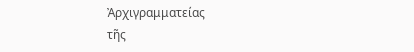Ἀρχιγραμματείας
τῆς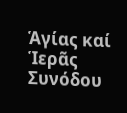Ἁγίας καί Ἱερᾶς Συνόδου